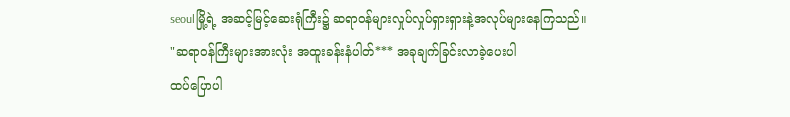seoulမြို့ရဲ့ အဆင့်မြင့်ဆေးရုံကြီး၌ ဆရာဝန်များလှုပ်လှုပ်ရှားရှားနဲ့အလုပ်များနေကြသည်။
"ဆရာဝန်ကြီးများအားလုံး အထူးခန်းနံပါတ်*** အခုချက်ခြင်းလာခဲ့ပေးပါ
ထပ်ပြောပါ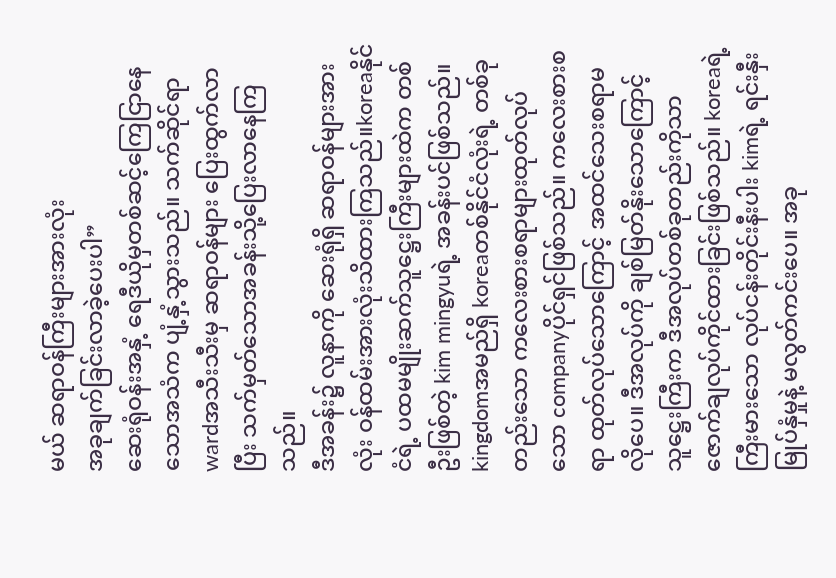မယ် ဆရာဝန်ကြီးများအားလုံး
အခုချက်ခြင်းလာခဲ့ပေးပါ”
ဆေးရုံဝန်းအနှံ့ ရေဒီယိုမှတစ်ဆင့်ကြေငြာနေသောအသံက ပျံ့နှံ့သွားသည်။ သက်ဆိုင်ရာ wardအသီးသီးမှ ဆရာဝန်များ ပြေးထွက်လာပြီး သက်မှတ်သောအခန်းသို့ပြေးလာနေကြသည်။
ဒီအခန်း၌ လူနာကို ဆေးရုံရှိ ဆရာဝန်များအားလုံး ဝန်ထမ်းအားလုံးသိထားကြသည်။koreaနိုင်ငံရဲ့ ပထမမျိုးဆက်သူဋ္ဌေးကြီးများထဲက တစ်ဦးဖြစ်တဲ့ kim mingyuရဲ့ အခန်းပင်ဖြစ်သည်။
kingdomအမည်ရှိ koreaတစ်နိုင်ငံလုံးရဲ့ တစ်ခုတည်းသော ကလေးစားစရာများထုတ်လုပ်သော companyပိုင်ရှင်ဖြစ်သည်။ ကလေးစားစရာ ထုတ်လုပ်သောကြောင့် အထင်သေးစရာမလိုပေ။ ဒီအလုပ်ကို ချစ်မြတ်နိုးသောကြောင့်
သူဋ္ဌေးကြီးက ဒီအလုပ်တစ်ခုတည်းကိုသာ ဇောက်ချလုပ်ကိုင်ထားခြင်းဖြစ်သည်။ koreaရဲ့ ကြီးမားသော လုပ်ငန်းတိုင်းနီးပါး kimရဲ့ ရင်းနှီးမြုပ်နှံမှုနဲ့ မလွတ်ကင်းပေ။ အခု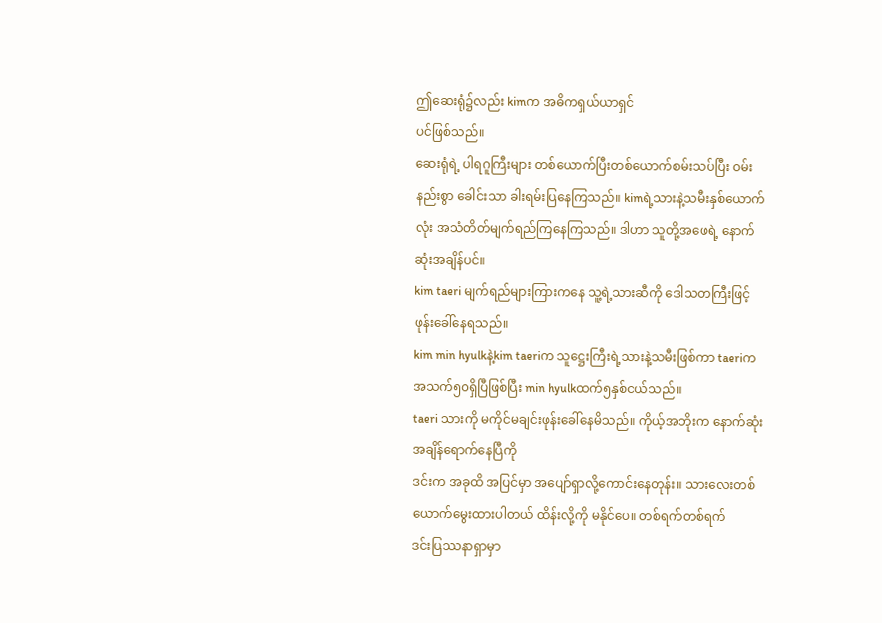ဤဆေးရုံ၌လည်း kimက အဓိကရှယ်ယာရှင်
ပင်ဖြစ်သည်။
ဆေးရုံရဲ့ ပါရဂူကြီးများ တစ်ယောက်ပြီးတစ်ယောက်စမ်းသပ်ပြီး ဝမ်းနည်းစွာ ခေါင်းသာ ခါးရမ်းပြနေကြသည်။ kimရဲ့သားနဲ့သမီးနှစ်ယောက်လုံး အသံတိတ်မျက်ရည်ကြနေကြသည်။ ဒါဟာ သူတို့အဖေရဲ့ နောက်ဆုံးအချိန်ပင်။
kim taeri မျက်ရည်များကြားကနေ သူ့ရဲ့သားဆီကို ဒေါသတကြီးဖြင့် ဖုန်းခေါ်နေရသည်။
kim min hyulkနဲ့kim taeriက သူဋ္ဌေးကြီးရဲ့သားနဲ့သမီးဖြစ်ကာ taeriက အသက်၅၀ရှိပြီဖြစ်ပြီး min hyulkထက်၅နှစ်ငယ်သည်။
taeri သားကို မကိုင်မချင်းဖုန်းခေါ်နေမိသည်။ ကိုယ့်အဘိုးက နောက်ဆုံးအချိန်ရောက်နေပြီကို
ဒင်းက အခုထိ အပြင်မှာ အပျော်ရှာလို့ကောင်းနေတုန်း။ သားလေးတစ်ယောက်မွေးထားပါတယ် ထိန်းလို့ကို မနိုင်ပေ။ တစ်ရက်တစ်ရက်
ဒင်းပြဿနာရှာမှာ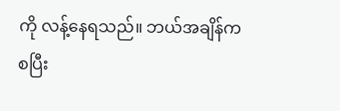ကို လန့်နေရသည်။ ဘယ်အချိန်ကစပြီး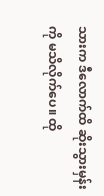သားက ဒီလောက်ထိ ဆိုးသွားမှန်းကို မသိလိုက်ပေ။ ထို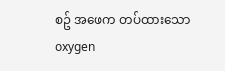စဥ် အဖေက တပ်ထားသော oxygen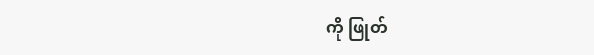ကို ဖြုတ်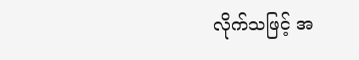လိုက်သဖြင့် အ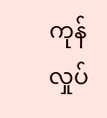ကုန်လှုပ်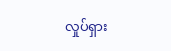လှုပ်ရှား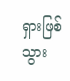ရှားဖြစ်သွား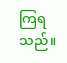ကြရသည်။